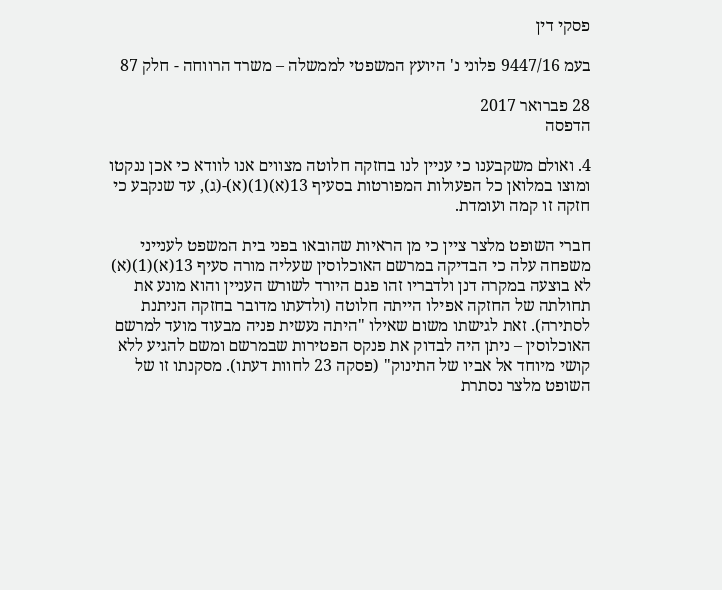פסקי דין

בעמ 9447/16 פלוני נ' היועץ המשפטי לממשלה – משרד הרווחה - חלק 87

28 פברואר 2017
הדפסה

4. ואולם משקבענו כי עניין לנו בחזקה חלוטה מצווים אנו לוודא כי אכן ננקטו ומוצו במלואן כל הפעולות המפורטות בסעיף 13(א)(1)(א)-(ג), עד שנקבע כי חזקה זו קמה ועומדת.

חברי השופט מלצר ציין כי מן הראיות שהובאו בפני בית המשפט לענייני משפחה עלה כי הבדיקה במרשם האוכלוסין שעליה מורה סעיף 13(א)(1)(א) לא בוצעה במקרה דנן ולדבריו זהו פגם היורד לשורש העניין והוא מונע את תחולתה של החזקה אפילו הייתה חלוטה (ולדעתו מדובר בחזקה הניתנת לסתירה). זאת לגישתו משום שאילו "היתה נעשית פניה מבעוד מועד למרשם האוכלוסין – ניתן היה לבדוק את פנקס הפטירות שבמרשם ומשם להגיע ללא קושי מיוחד אל אביו של התינוק" (פסקה 23 לחוות דעתו). מסקנתו זו של השופט מלצר נסתרת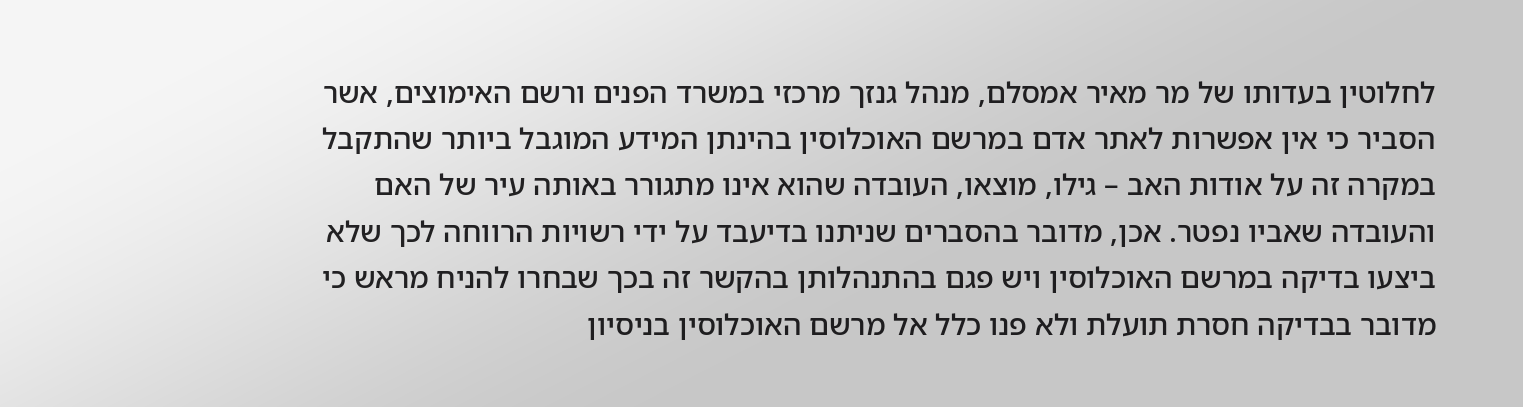לחלוטין בעדותו של מר מאיר אמסלם, מנהל גנזך מרכזי במשרד הפנים ורשם האימוצים, אשר הסביר כי אין אפשרות לאתר אדם במרשם האוכלוסין בהינתן המידע המוגבל ביותר שהתקבל במקרה זה על אודות האב – גילו, מוצאו, העובדה שהוא אינו מתגורר באותה עיר של האם והעובדה שאביו נפטר. אכן, מדובר בהסברים שניתנו בדיעבד על ידי רשויות הרווחה לכך שלא ביצעו בדיקה במרשם האוכלוסין ויש פגם בהתנהלותן בהקשר זה בכך שבחרו להניח מראש כי מדובר בבדיקה חסרת תועלת ולא פנו כלל אל מרשם האוכלוסין בניסיון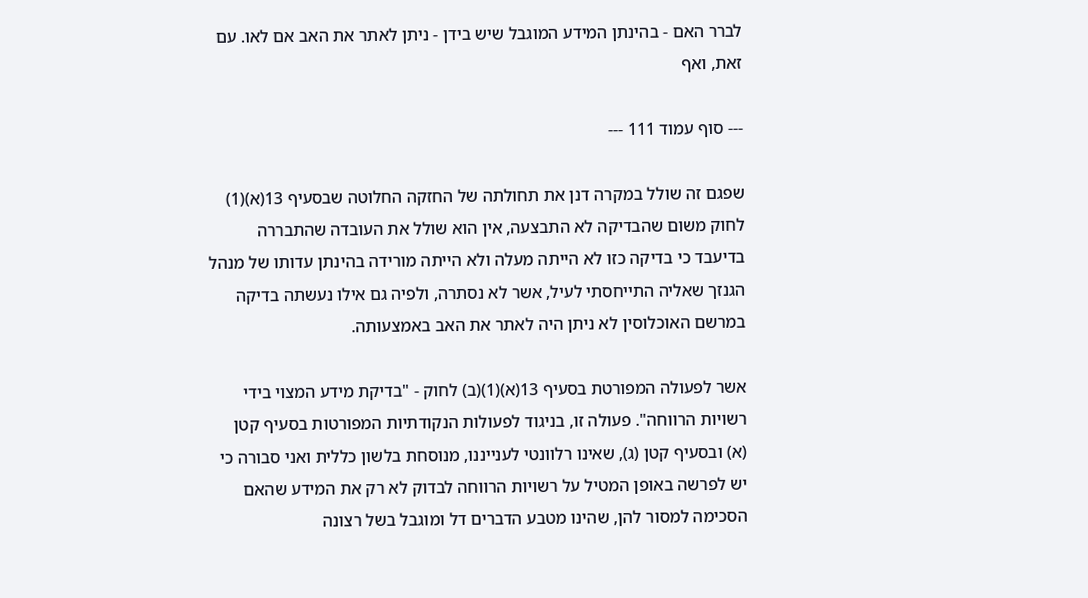לברר האם - בהינתן המידע המוגבל שיש בידן - ניתן לאתר את האב אם לאו. עם זאת, ואף

--- סוף עמוד 111 ---

שפגם זה שולל במקרה דנן את תחולתה של החזקה החלוטה שבסעיף 13(א)(1) לחוק משום שהבדיקה לא התבצעה, אין הוא שולל את העובדה שהתבררה בדיעבד כי בדיקה כזו לא הייתה מעלה ולא הייתה מורידה בהינתן עדותו של מנהל הגנזך שאליה התייחסתי לעיל, אשר לא נסתרה, ולפיה גם אילו נעשתה בדיקה במרשם האוכלוסין לא ניתן היה לאתר את האב באמצעותה.

אשר לפעולה המפורטת בסעיף 13(א)(1)(ב) לחוק - "בדיקת מידע המצוי בידי רשויות הרווחה". פעולה זו, בניגוד לפעולות הנקודתיות המפורטות בסעיף קטן (א) ובסעיף קטן (ג), שאינו רלוונטי לענייננו, מנוסחת בלשון כללית ואני סבורה כי יש לפרשה באופן המטיל על רשויות הרווחה לבדוק לא רק את המידע שהאם הסכימה למסור להן, שהינו מטבע הדברים דל ומוגבל בשל רצונה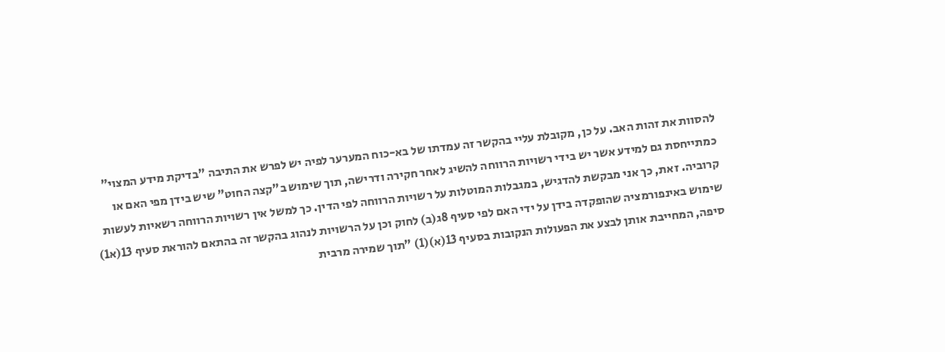להסוות את זהות האב. על כן, מקובלת עליי בהקשר זה עמדתו של בא-כוח המערער לפיה יש לפרש את התיבה "בדיקת מידע המצוי" כמתייחסת גם למידע אשר יש בידי רשויות הרווחה להשיג לאחר חקירה ודרישה, תוך שימוש ב"קצה החוט" שיש בידן מפי האם או קרוביה. זאת, כך אני מבקשת להדגיש, במגבלות המוטלות על רשויות הרווחה לפי הדין. כך למשל אין רשויות הרווחה רשאיות לעשות שימוש באינפורמציה שהופקדה בידן על ידי האם לפי סעיף 8ג(ב) לחוק וכן על הרשויות לנהוג בהקשר זה בהתאם להוראת סעיף 13(א1) סיפה, המחייבת אותן לבצע את הפעולות הנקובות בסעיף 13(א)(1) "תוך שמירה מרבית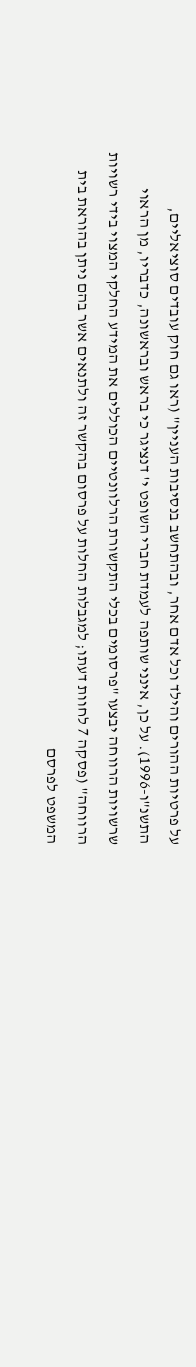על פרטיות ההורים והילד וכל אדם אחר, ובהתחשב בנסיבות העניין" (ראו גם חוק עובדים סוציאליים, התשנ"ו-1996). על כן, אינני שותפה לעמדת חברי השופט י' דנציגר כי בראש ובראשונה, כדבריו, מן הראוי שרשויות הרווחה יבצעו "פרסומים בכלי התקשורת הרלוונטיים הכוללים את המידע החלקי המצוי בידי רשויות הרווחה" (פסקה 7 לחוות דעתו; למגבלות החלות על פרסום בהקשר זה ולתנאים אשר בהם ניתן בהוראת בית המשפט לפרסם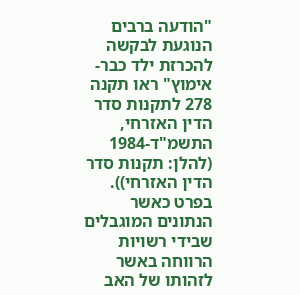"הודעה ברבים הנוגעת לבקשה להכרזת ילד כבר-אימוץ" ראו תקנה 278 לתקנות סדר הדין האזרחי, התשמ"ד-1984 (להלן: תקנות סדר הדין האזרחי)). בפרט כאשר הנתונים המוגבלים שבידי רשויות הרווחה באשר לזהותו של האב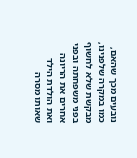נובעים מכך שהאם, כמו במקרה שלפנינו, מבקשת שלא לחשוף בפני משפחתה ובפני אחרים את הריונה ואת הולדת הילד שאותו מסרה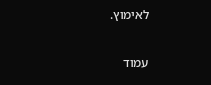לאימוץ.

עמוד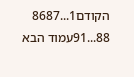הקודם1...8687
88...91עמוד הבא